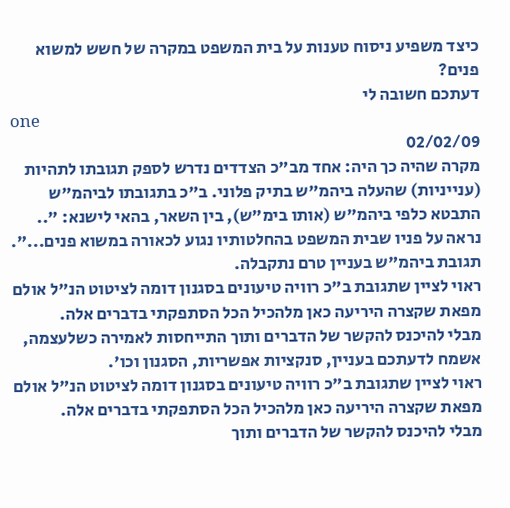כיצד משפיע ניסוח טענות על בית המשפט במקרה של חשש למשוא פנים?
דעתכם חשובה לי
one
02/02/09
מקרה שהיה כך היה: אחד מב"כ הצדדים נדרש לספק תגובתו לתהיות (ענייניות) שהעלה ביהמ"ש בתיק פלוני. ב"כ בתגובתו לביהמ"ש התבטא כלפי ביהמ"ש (אותו בימ"ש), בין השאר, בהאי לישנא: ".. נראה על פניו שבית המשפט בהחלטותיו נגוע לכאורה במשוא פנים...". תגובת ביהמ"ש בעניין טרם נתקבלה.
ראוי לציין שתגובת ב"כ רוויה טיעונים בסגנון דומה לציטוט הנ"ל אולם מפאת שקצרה היריעה כאן מלהכיל הכל הסתפקתי בדברים אלה.
מבלי להיכנס להקשר של הדברים ותוך התייחסות לאמירה כשלעצמה, אשמח לדעתכם בעניין, סנקציות אפשריות, הסגנון וכו'.
ראוי לציין שתגובת ב"כ רוויה טיעונים בסגנון דומה לציטוט הנ"ל אולם מפאת שקצרה היריעה כאן מלהכיל הכל הסתפקתי בדברים אלה.
מבלי להיכנס להקשר של הדברים ותוך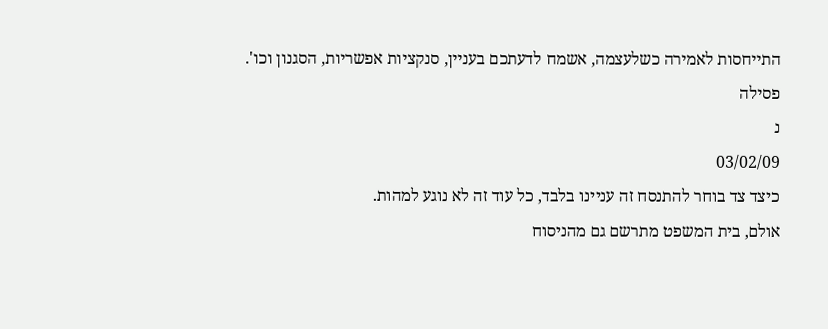התייחסות לאמירה כשלעצמה, אשמח לדעתכם בעניין, סנקציות אפשריות, הסגנון וכו'.
פסילה
נ
03/02/09
כיצד צד בוחר להתנסח זה עניינו בלבד, כל עוד זה לא נוגע למהות.
אולם, בית המשפט מתרשם גם מהניסוח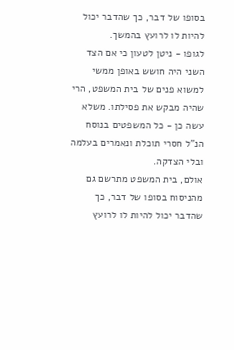בסופו של דבר, כך שהדבר יכול להיות לו לרועץ בהמשך.
לגופו - ניטן לטעון כי אם הצד השני היה חושש באופן ממשי למשוא פנים של בית המשפט, הרי שהיה מבקש את פסילתו. משלא עשה כן - כל המשפטים בנוסח הנ"ל חסרי תוכלת ונאמרים בעלמה ובלי הצדקה.
אולם, בית המשפט מתרשם גם מהניסוח בסופו של דבר, כך שהדבר יכול להיות לו לרועץ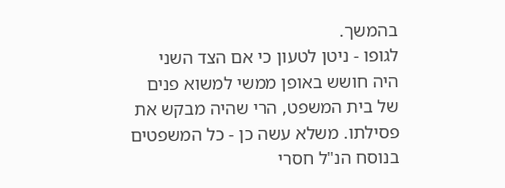בהמשך.
לגופו - ניטן לטעון כי אם הצד השני היה חושש באופן ממשי למשוא פנים של בית המשפט, הרי שהיה מבקש את פסילתו. משלא עשה כן - כל המשפטים בנוסח הנ"ל חסרי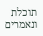תוכלת ונאמרים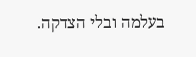בעלמה ובלי הצדקה.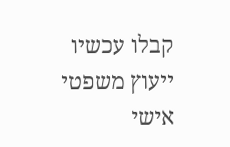קבלו עכשיו ייעוץ משפטי אישי